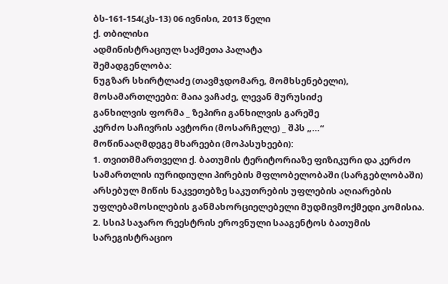ბს-161-154(კს-13) 06 ივნისი, 2013 წელი
ქ. თბილისი
ადმინისტრაციულ საქმეთა პალატა
შემადგენლობა:
ნუგზარ სხირტლაძე (თავმჯდომარე, მომხსენებელი),
მოსამართლეები: მაია ვაჩაძე, ლევან მურუსიძე
განხილვის ფორმა _ ზეპირი განხილვის გარეშე
კერძო საჩივრის ავტორი (მოსარჩელე) _ შპს „…“
მოწინააღმდეგე მხარეები (მოპასუხეები):
1. თვითმმართველი ქ. ბათუმის ტერიტორიაზე ფიზიკური და კერძო სამართლის იურიდიული პირების მფლობელობაში (სარგებლობაში) არსებულ მიწის ნაკვეთებზე საკუთრების უფლების აღიარების უფლებამოსილების განმახორციელებელი მუდმივმოქმედი კომისია.
2. სსიპ საჯარო რეესტრის ეროვნული სააგენტოს ბათუმის სარეგისტრაციო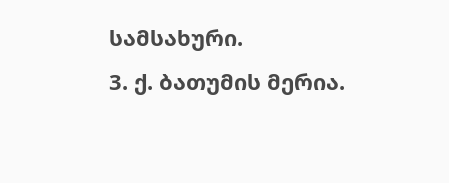სამსახური.
3. ქ. ბათუმის მერია.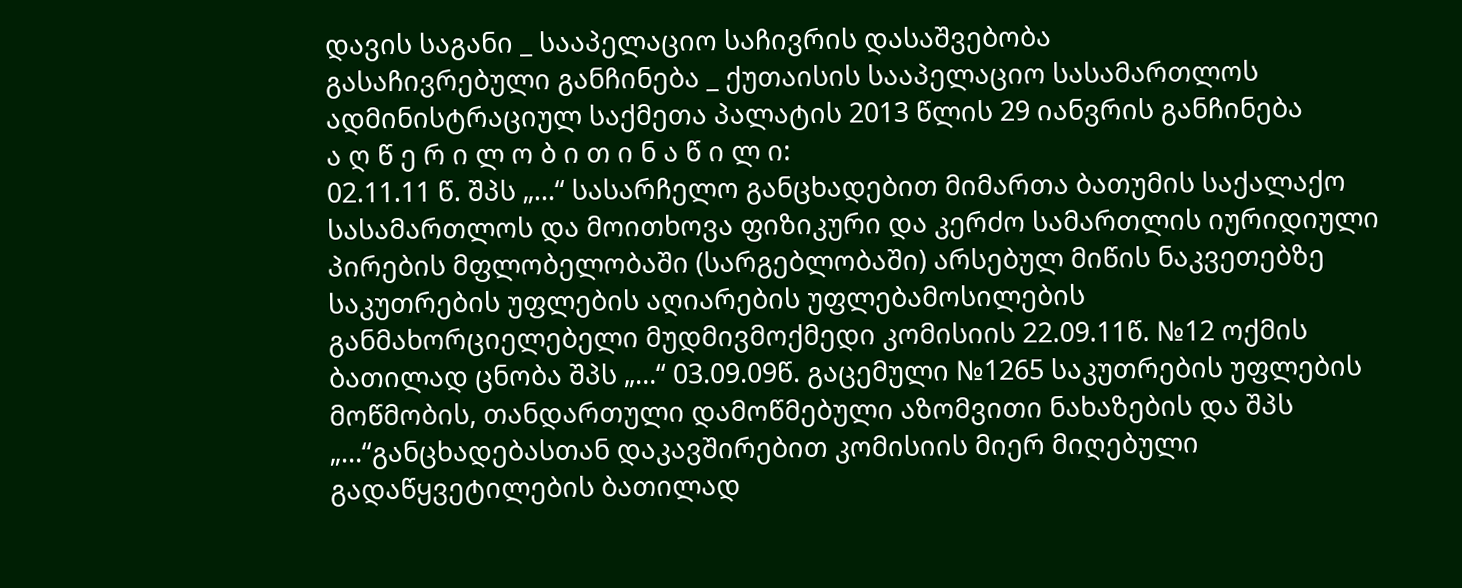დავის საგანი _ სააპელაციო საჩივრის დასაშვებობა
გასაჩივრებული განჩინება _ ქუთაისის სააპელაციო სასამართლოს ადმინისტრაციულ საქმეთა პალატის 2013 წლის 29 იანვრის განჩინება
ა ღ წ ე რ ი ლ ო ბ ი თ ი ნ ა წ ი ლ ი:
02.11.11 წ. შპს „…“ სასარჩელო განცხადებით მიმართა ბათუმის საქალაქო სასამართლოს და მოითხოვა ფიზიკური და კერძო სამართლის იურიდიული პირების მფლობელობაში (სარგებლობაში) არსებულ მიწის ნაკვეთებზე საკუთრების უფლების აღიარების უფლებამოსილების განმახორციელებელი მუდმივმოქმედი კომისიის 22.09.11წ. №12 ოქმის ბათილად ცნობა შპს „…“ 03.09.09წ. გაცემული №1265 საკუთრების უფლების მოწმობის, თანდართული დამოწმებული აზომვითი ნახაზების და შპს „…“განცხადებასთან დაკავშირებით კომისიის მიერ მიღებული გადაწყვეტილების ბათილად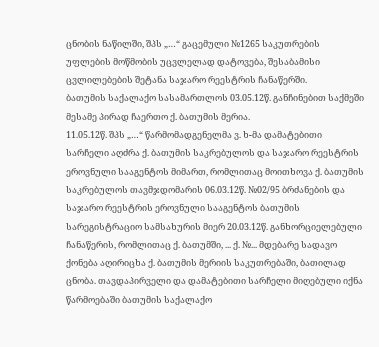ცნობის ნაწილში, შპს „…“ გაცემული №1265 საკუთრების უფლების მოწმობის უცვლელად დატოვება, შესაბამისი ცვლილებების შეტანა საჯარო რეესტრის ჩანაწერში.
ბათუმის საქალაქო სასამართლოს 03.05.12წ. განჩინებით საქმეში მესამე პირად ჩაერთო ქ. ბათუმის მერია.
11.05.12წ. შპს „…“ წარმომადგენელმა ვ. ხ-მა დამატებითი სარჩელი აღძრა ქ. ბათუმის საკრებულოს და საჯარო რეესტრის ეროვნული სააგენტოს მიმართ, რომლითაც მოითხოვა ქ. ბათუმის საკრებულოს თავმჯდომარის 06.03.12წ. №02/95 ბრძანების და საჯარო რეესტრის ეროვნული სააგენტოს ბათუმის სარეგისტრაციო სამსახურის მიერ 20.03.12წ. განხორციელებული ჩანაწერის, რომლითაც ქ. ბათუმში, ... ქ. №... მდებარე სადავო ქონება აღირიცხა ქ. ბათუმის მერიის საკუთრებაში, ბათილად ცნობა. თავდაპირველი და დამატებითი სარჩელი მიღებული იქნა წარმოებაში ბათუმის საქალაქო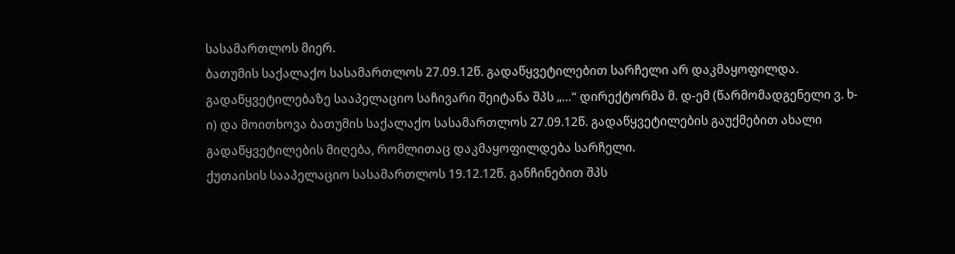სასამართლოს მიერ.
ბათუმის საქალაქო სასამართლოს 27.09.12წ. გადაწყვეტილებით სარჩელი არ დაკმაყოფილდა. გადაწყვეტილებაზე სააპელაციო საჩივარი შეიტანა შპს „…“ დირექტორმა მ. დ-ემ (წარმომადგენელი ვ. ხ-ი) და მოითხოვა ბათუმის საქალაქო სასამართლოს 27.09.12წ. გადაწყვეტილების გაუქმებით ახალი გადაწყვეტილების მიღება, რომლითაც დაკმაყოფილდება სარჩელი.
ქუთაისის სააპელაციო სასამართლოს 19.12.12წ. განჩინებით შპს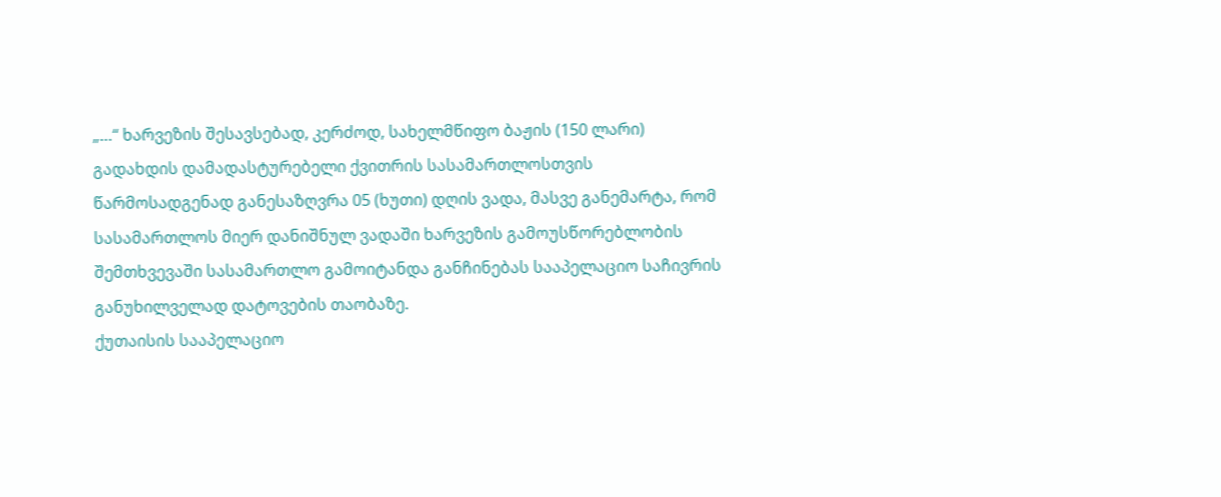„…“ ხარვეზის შესავსებად, კერძოდ, სახელმწიფო ბაჟის (150 ლარი) გადახდის დამადასტურებელი ქვითრის სასამართლოსთვის წარმოსადგენად განესაზღვრა 05 (ხუთი) დღის ვადა, მასვე განემარტა, რომ სასამართლოს მიერ დანიშნულ ვადაში ხარვეზის გამოუსწორებლობის შემთხვევაში სასამართლო გამოიტანდა განჩინებას სააპელაციო საჩივრის განუხილველად დატოვების თაობაზე.
ქუთაისის სააპელაციო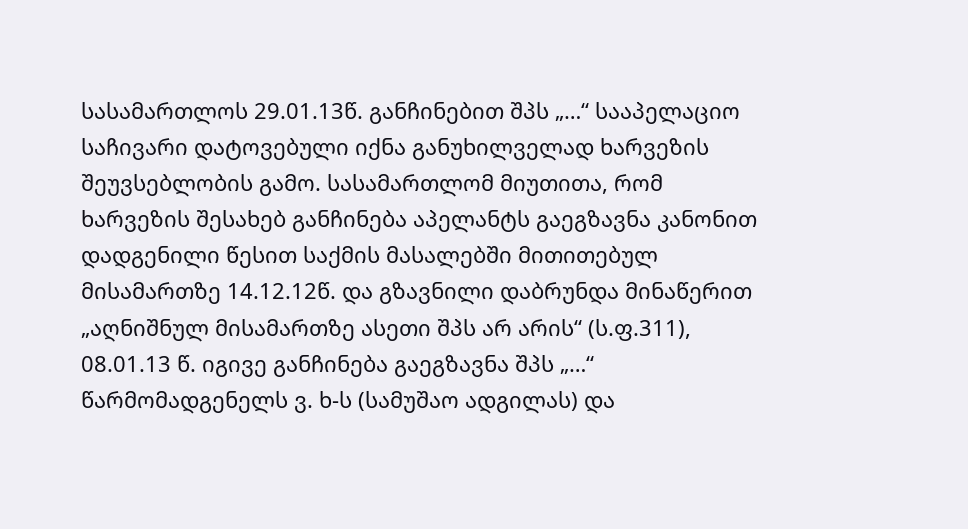სასამართლოს 29.01.13წ. განჩინებით შპს „…“ სააპელაციო საჩივარი დატოვებული იქნა განუხილველად ხარვეზის შეუვსებლობის გამო. სასამართლომ მიუთითა, რომ ხარვეზის შესახებ განჩინება აპელანტს გაეგზავნა კანონით დადგენილი წესით საქმის მასალებში მითითებულ მისამართზე 14.12.12წ. და გზავნილი დაბრუნდა მინაწერით „აღნიშნულ მისამართზე ასეთი შპს არ არის“ (ს.ფ.311), 08.01.13 წ. იგივე განჩინება გაეგზავნა შპს „…“ წარმომადგენელს ვ. ხ-ს (სამუშაო ადგილას) და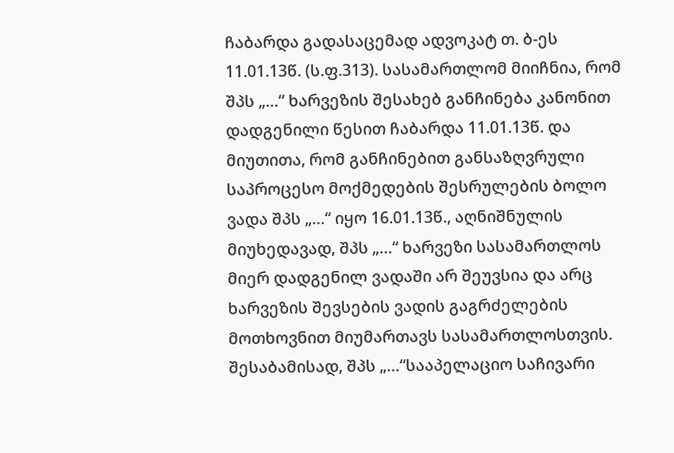ჩაბარდა გადასაცემად ადვოკატ თ. ბ-ეს 11.01.13წ. (ს.ფ.313). სასამართლომ მიიჩნია, რომ შპს „…“ ხარვეზის შესახებ განჩინება კანონით დადგენილი წესით ჩაბარდა 11.01.13წ. და მიუთითა, რომ განჩინებით განსაზღვრული საპროცესო მოქმედების შესრულების ბოლო ვადა შპს „…“ იყო 16.01.13წ., აღნიშნულის მიუხედავად, შპს „…“ ხარვეზი სასამართლოს მიერ დადგენილ ვადაში არ შეუვსია და არც ხარვეზის შევსების ვადის გაგრძელების მოთხოვნით მიუმართავს სასამართლოსთვის. შესაბამისად, შპს „…“სააპელაციო საჩივარი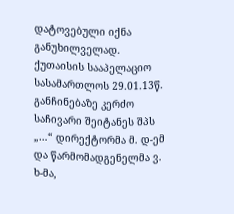დატოვებული იქნა განუხილველად.
ქუთაისის სააპელაციო სასამართლოს 29.01.13წ. განჩინებაზე კერძო საჩივარი შეიტანეს შპს „…“ დირექტორმა მ. დ-ემ და წარმომადგენელმა ვ. ხ-მა,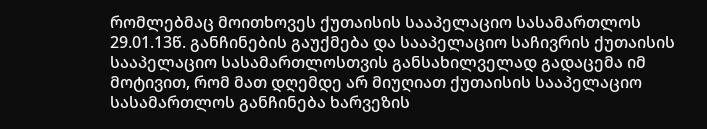რომლებმაც მოითხოვეს ქუთაისის სააპელაციო სასამართლოს 29.01.13წ. განჩინების გაუქმება და სააპელაციო საჩივრის ქუთაისის სააპელაციო სასამართლოსთვის განსახილველად გადაცემა იმ მოტივით, რომ მათ დღემდე არ მიუღიათ ქუთაისის სააპელაციო სასამართლოს განჩინება ხარვეზის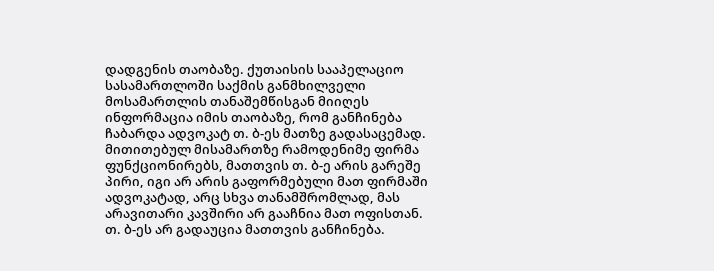დადგენის თაობაზე. ქუთაისის სააპელაციო სასამართლოში საქმის განმხილველი მოსამართლის თანაშემწისგან მიიღეს ინფორმაცია იმის თაობაზე, რომ განჩინება ჩაბარდა ადვოკატ თ. ბ-ეს მათზე გადასაცემად. მითითებულ მისამართზე რამოდენიმე ფირმა ფუნქციონირებს, მათთვის თ. ბ-ე არის გარეშე პირი, იგი არ არის გაფორმებული მათ ფირმაში ადვოკატად, არც სხვა თანამშრომლად, მას არავითარი კავშირი არ გააჩნია მათ ოფისთან. თ. ბ-ეს არ გადაუცია მათთვის განჩინება.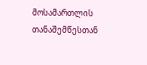მოსამართლის თანაშემწესთან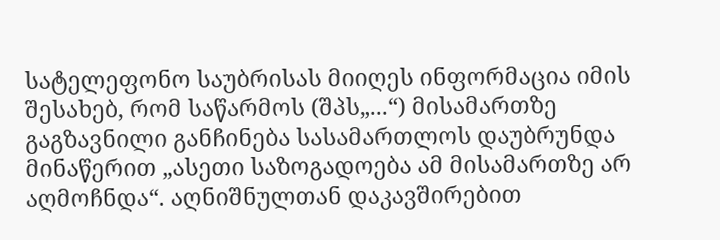სატელეფონო საუბრისას მიიღეს ინფორმაცია იმის შესახებ, რომ საწარმოს (შპს„...“) მისამართზე გაგზავნილი განჩინება სასამართლოს დაუბრუნდა მინაწერით „ასეთი საზოგადოება ამ მისამართზე არ აღმოჩნდა“. აღნიშნულთან დაკავშირებით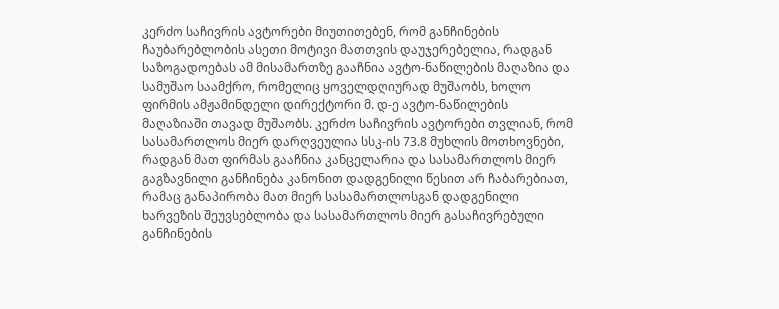კერძო საჩივრის ავტორები მიუთითებენ, რომ განჩინების ჩაუბარებლობის ასეთი მოტივი მათთვის დაუჯერებელია, რადგან საზოგადოებას ამ მისამართზე გააჩნია ავტო-ნაწილების მაღაზია და სამუშაო საამქრო, რომელიც ყოველდღიურად მუშაობს, ხოლო ფირმის ამჟამინდელი დირექტორი მ. დ-ე ავტო-ნაწილების მაღაზიაში თავად მუშაობს. კერძო საჩივრის ავტორები თვლიან, რომ სასამართლოს მიერ დარღვეულია სსკ-ის 73.8 მუხლის მოთხოვნები, რადგან მათ ფირმას გააჩნია კანცელარია და სასამართლოს მიერ გაგზავნილი განჩინება კანონით დადგენილი წესით არ ჩაბარებიათ, რამაც განაპირობა მათ მიერ სასამართლოსგან დადგენილი ხარვეზის შეუვსებლობა და სასამართლოს მიერ გასაჩივრებული განჩინების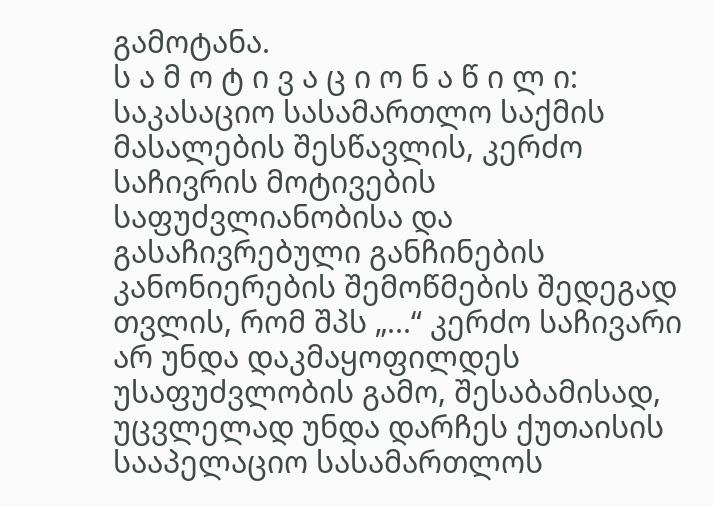გამოტანა.
ს ა მ ო ტ ი ვ ა ც ი ო ნ ა წ ი ლ ი:
საკასაციო სასამართლო საქმის მასალების შესწავლის, კერძო საჩივრის მოტივების საფუძვლიანობისა და გასაჩივრებული განჩინების კანონიერების შემოწმების შედეგად თვლის, რომ შპს „...“ კერძო საჩივარი არ უნდა დაკმაყოფილდეს უსაფუძვლობის გამო, შესაბამისად, უცვლელად უნდა დარჩეს ქუთაისის სააპელაციო სასამართლოს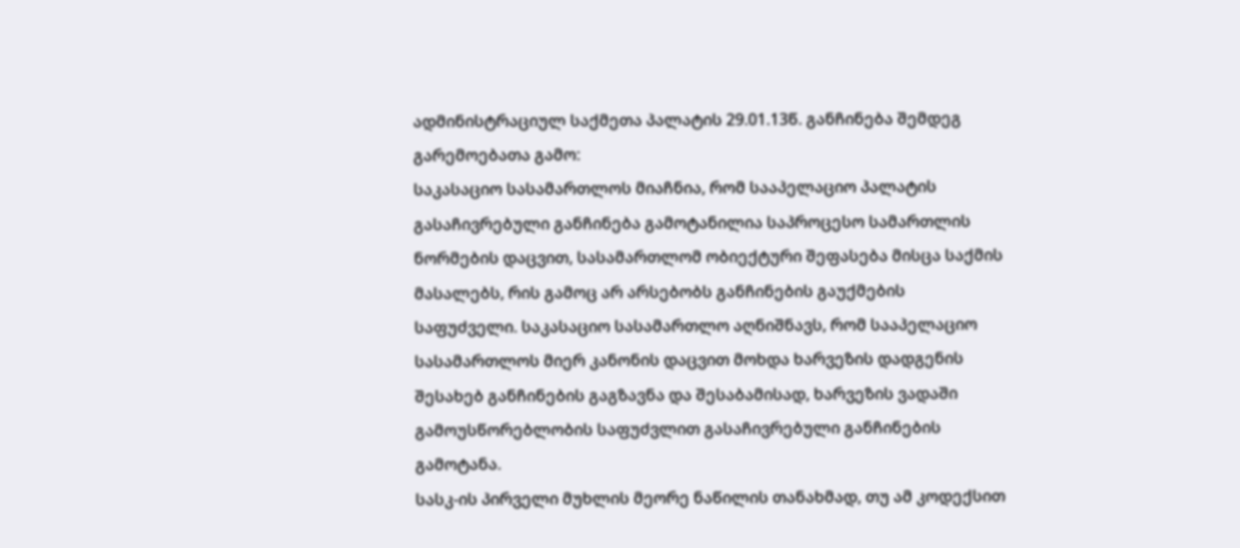ადმინისტრაციულ საქმეთა პალატის 29.01.13წ. განჩინება შემდეგ გარემოებათა გამო:
საკასაციო სასამართლოს მიაჩნია, რომ სააპელაციო პალატის გასაჩივრებული განჩინება გამოტანილია საპროცესო სამართლის ნორმების დაცვით, სასამართლომ ობიექტური შეფასება მისცა საქმის მასალებს, რის გამოც არ არსებობს განჩინების გაუქმების საფუძველი. საკასაციო სასამართლო აღნიშნავს, რომ სააპელაციო სასამართლოს მიერ კანონის დაცვით მოხდა ხარვეზის დადგენის შესახებ განჩინების გაგზავნა და შესაბამისად, ხარვეზის ვადაში გამოუსწორებლობის საფუძვლით გასაჩივრებული განჩინების გამოტანა.
სასკ-ის პირველი მუხლის მეორე ნაწილის თანახმად, თუ ამ კოდექსით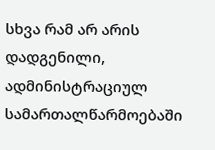სხვა რამ არ არის დადგენილი, ადმინისტრაციულ სამართალწარმოებაში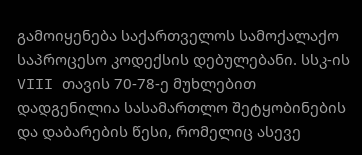გამოიყენება საქართველოს სამოქალაქო საპროცესო კოდექსის დებულებანი. სსკ-ის VIII თავის 70-78-ე მუხლებით დადგენილია სასამართლო შეტყობინების და დაბარების წესი, რომელიც ასევე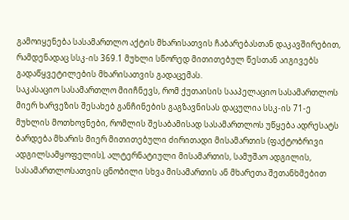გამოიყენება სასამართლო აქტის მხარისათვის ჩაბარებასთან დაკავშირებით, რამდენადაც სსკ-ის 369.1 მუხლი სწორედ მითითებულ წესთან აიგივებს გადაწყვეტილების მხარისათვის გადაცემას.
საკასაციო სასამართლო მიიჩნევს, რომ ქუთაისის სააპელაციო სასამართლოს მიერ ხარვეზის შესახებ განჩინების გაგზავნისას დაცულია სსკ-ის 71-ე მუხლის მოთხოვნები, რომლის შესაბამისად სასამართლოს უწყება ადრესატს ბარდება მხარის მიერ მითითებული ძირითადი მისამართის (ფაქტობრივი ადგილსამყოფელის), ალტერნატიული მისამართის, სამუშაო ადგილის, სასამართლოსათვის ცნობილი სხვა მისამართის ან მხარეთა შეთანხმებით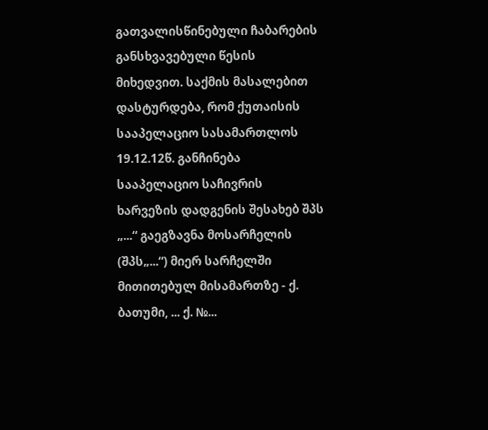გათვალისწინებული ჩაბარების განსხვავებული წესის მიხედვით. საქმის მასალებით დასტურდება, რომ ქუთაისის სააპელაციო სასამართლოს 19.12.12წ. განჩინება სააპელაციო საჩივრის ხარვეზის დადგენის შესახებ შპს „...“ გაეგზავნა მოსარჩელის (შპს„...“) მიერ სარჩელში მითითებულ მისამართზე - ქ. ბათუმი, ... ქ. №...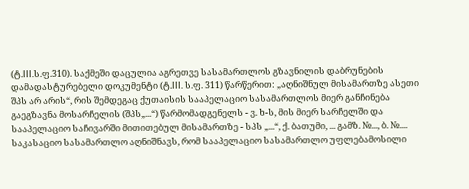(ტ.III.ს.ფ.310). საქმეში დაცულია აგრეთვე სასამართლოს გზავნილის დაბრუნების დამადასტურებელი დოკუმენტი (ტ.III. ს.ფ. 311) წარწერით: „აღნიშნულ მისამართზე ასეთი შპს არ არის“, რის შემდეგაც ქუთაისის სააპელაციო სასამართლოს მიერ განჩინება გაეგზავნა მოსარჩელის (შპს„...“) წარმომადგენელს - ვ. ხ-ს, მის მიერ სარჩელში და სააპელაციო საჩივარში მითითებულ მისამართზე - სპს „...“, ქ. ბათუმი, ... გამზ. №..., ბ. №.... საკასაციო სასამართლო აღნიშნავს, რომ სააპელაციო სასამართლო უფლებამოსილი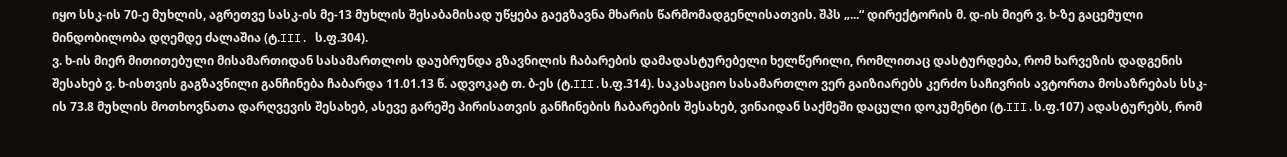იყო სსკ-ის 70-ე მუხლის, აგრეთვე სასკ-ის მე-13 მუხლის შესაბამისად უწყება გაეგზავნა მხარის წარმომადგენლისათვის. შპს „...“ დირექტორის მ. დ-ის მიერ ვ. ხ-ზე გაცემული მინდობილობა დღემდე ძალაშია (ტ.III. ს.ფ.304).
ვ. ხ-ის მიერ მითითებული მისამართიდან სასამართლოს დაუბრუნდა გზავნილის ჩაბარების დამადასტურებელი ხელწერილი, რომლითაც დასტურდება, რომ ხარვეზის დადგენის შესახებ ვ. ხ-ისთვის გაგზავნილი განჩინება ჩაბარდა 11.01.13 წ. ადვოკატ თ. ბ-ეს (ტ.III.ს.ფ.314). საკასაციო სასამართლო ვერ გაიზიარებს კერძო საჩივრის ავტორთა მოსაზრებას სსკ-ის 73.8 მუხლის მოთხოვნათა დარღვევის შესახებ, ასევე გარეშე პირისათვის განჩინების ჩაბარების შესახებ, ვინაიდან საქმეში დაცული დოკუმენტი (ტ.III.ს.ფ.107) ადასტურებს, რომ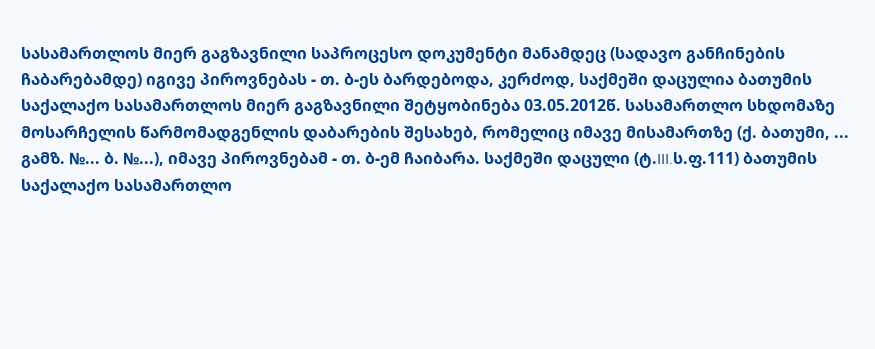სასამართლოს მიერ გაგზავნილი საპროცესო დოკუმენტი მანამდეც (სადავო განჩინების ჩაბარებამდე) იგივე პიროვნებას - თ. ბ-ეს ბარდებოდა, კერძოდ, საქმეში დაცულია ბათუმის საქალაქო სასამართლოს მიერ გაგზავნილი შეტყობინება 03.05.2012წ. სასამართლო სხდომაზე მოსარჩელის წარმომადგენლის დაბარების შესახებ, რომელიც იმავე მისამართზე (ქ. ბათუმი, ... გამზ. №... ბ. №...), იმავე პიროვნებამ - თ. ბ-ემ ჩაიბარა. საქმეში დაცული (ტ.III.ს.ფ.111) ბათუმის საქალაქო სასამართლო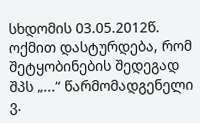სხდომის 03.05.2012წ. ოქმით დასტურდება, რომ შეტყობინების შედეგად შპს „...“ წარმომადგენელი ვ.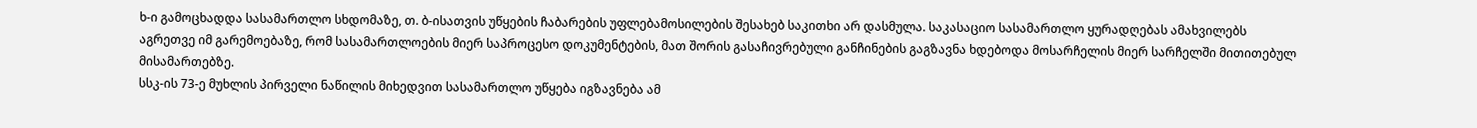ხ-ი გამოცხადდა სასამართლო სხდომაზე, თ. ბ-ისათვის უწყების ჩაბარების უფლებამოსილების შესახებ საკითხი არ დასმულა. საკასაციო სასამართლო ყურადღებას ამახვილებს აგრეთვე იმ გარემოებაზე, რომ სასამართლოების მიერ საპროცესო დოკუმენტების, მათ შორის გასაჩივრებული განჩინების გაგზავნა ხდებოდა მოსარჩელის მიერ სარჩელში მითითებულ მისამართებზე.
სსკ-ის 73-ე მუხლის პირველი ნაწილის მიხედვით სასამართლო უწყება იგზავნება ამ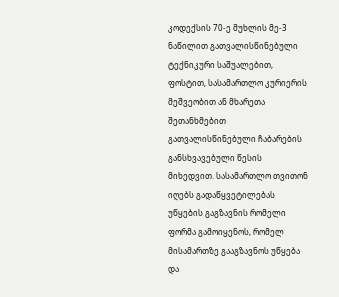კოდექსის 70-ე მუხლის მე-3 ნაწილით გათვალისწინებული ტექნიკური საშუალებით, ფოსტით, სასამართლო კურიერის მეშვეობით ან მხარეთა შეთანხმებით გათვალისწინებული ჩაბარების განსხვავებული წესის მიხედვით. სასამართლო თვითონ იღებს გადაწყვეტილებას უწყების გაგზავნის რომელი ფორმა გამოიყენოს, რომელ მისამართზე გააგზავნოს უწყება და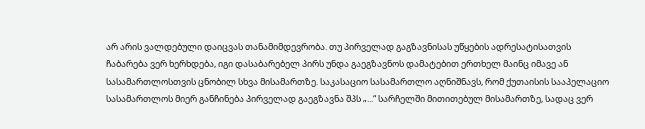არ არის ვალდებული დაიცვას თანამიმდევრობა. თუ პირველად გაგზავნისას უწყების ადრესატისათვის ჩაბარება ვერ ხერხდება, იგი დასაბარებელ პირს უნდა გაეგზავნოს დამატებით ერთხელ მაინც იმავე ან სასამართლოსთვის ცნობილ სხვა მისამართზე. საკასაციო სასამართლო აღნიშნავს, რომ ქუთაისის სააპელაციო სასამართლოს მიერ განჩინება პირველად გაეგზავნა შპს „...“ სარჩელში მითითებულ მისამართზე, სადაც ვერ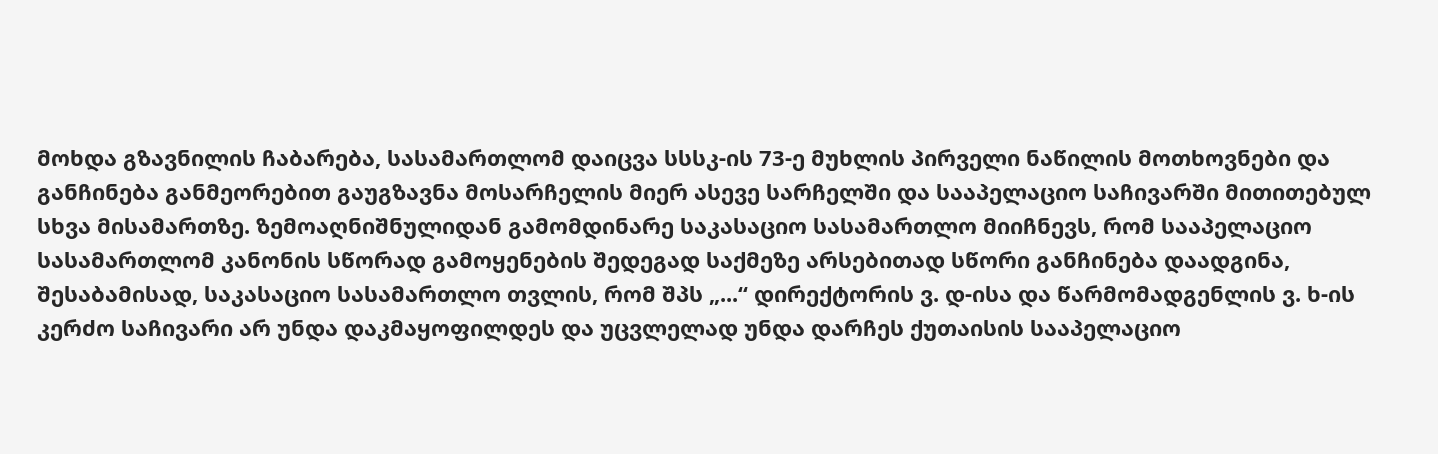მოხდა გზავნილის ჩაბარება, სასამართლომ დაიცვა სსსკ-ის 73-ე მუხლის პირველი ნაწილის მოთხოვნები და განჩინება განმეორებით გაუგზავნა მოსარჩელის მიერ ასევე სარჩელში და სააპელაციო საჩივარში მითითებულ სხვა მისამართზე. ზემოაღნიშნულიდან გამომდინარე საკასაციო სასამართლო მიიჩნევს, რომ სააპელაციო სასამართლომ კანონის სწორად გამოყენების შედეგად საქმეზე არსებითად სწორი განჩინება დაადგინა, შესაბამისად, საკასაციო სასამართლო თვლის, რომ შპს „...“ დირექტორის ვ. დ-ისა და წარმომადგენლის ვ. ხ-ის კერძო საჩივარი არ უნდა დაკმაყოფილდეს და უცვლელად უნდა დარჩეს ქუთაისის სააპელაციო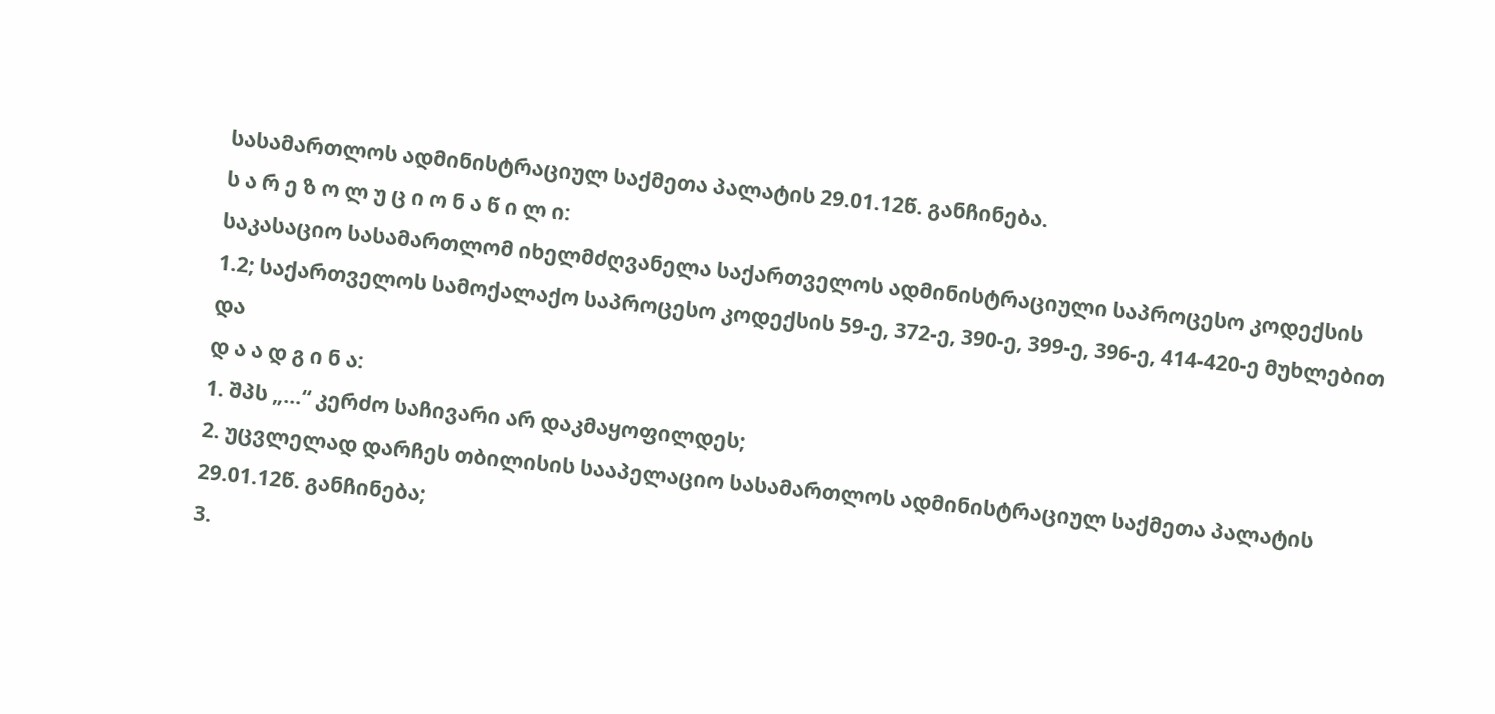სასამართლოს ადმინისტრაციულ საქმეთა პალატის 29.01.12წ. განჩინება.
ს ა რ ე ზ ო ლ უ ც ი ო ნ ა წ ი ლ ი:
საკასაციო სასამართლომ იხელმძღვანელა საქართველოს ადმინისტრაციული საპროცესო კოდექსის 1.2; საქართველოს სამოქალაქო საპროცესო კოდექსის 59-ე, 372-ე, 390-ე, 399-ე, 396-ე, 414-420-ე მუხლებით და
დ ა ა დ გ ი ნ ა:
1. შპს „...“ კერძო საჩივარი არ დაკმაყოფილდეს;
2. უცვლელად დარჩეს თბილისის სააპელაციო სასამართლოს ადმინისტრაციულ საქმეთა პალატის 29.01.12წ. განჩინება;
3.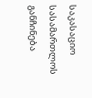საკასაციო სასამართლოს განჩინება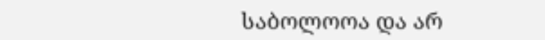საბოლოოა და არ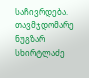საჩივრდება.
თავმჯდომარე ნუგზარ სხირტლაძე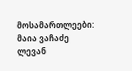მოსამართლეები: მაია ვაჩაძე
ლევან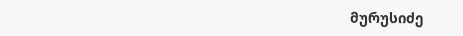მურუსიძე